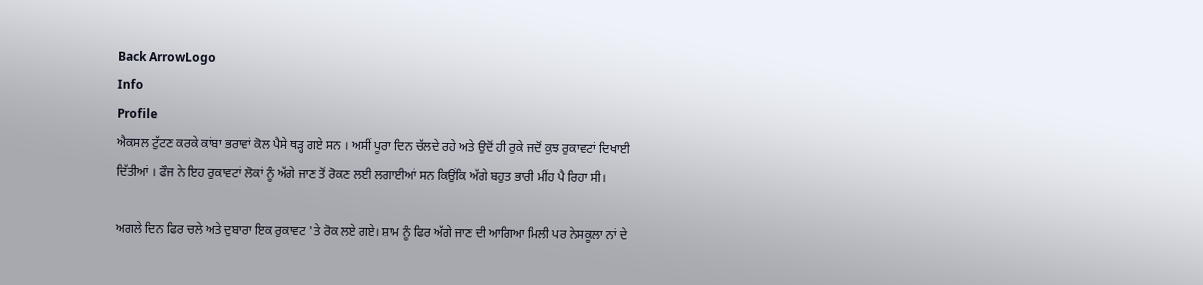Back ArrowLogo
Info
Profile
ਐਕਸਲ ਟੁੱਟਣ ਕਰਕੇ ਕਾਂਬਾ ਭਰਾਵਾਂ ਕੋਲ ਪੈਸੇ ਥੜ੍ਹ ਗਏ ਸਨ । ਅਸੀਂ ਪੂਰਾ ਦਿਨ ਚੱਲਦੇ ਰਹੇ ਅਤੇ ਉਦੋਂ ਹੀ ਰੁਕੇ ਜਦੋਂ ਕੁਝ ਰੁਕਾਵਟਾਂ ਦਿਖਾਈ ਦਿੱਤੀਆਂ । ਫੌਜ ਨੇ ਇਹ ਰੁਕਾਵਟਾਂ ਲੋਕਾਂ ਨੂੰ ਅੱਗੇ ਜਾਣ ਤੋਂ ਰੋਕਣ ਲਈ ਲਗਾਈਆਂ ਸਨ ਕਿਉਂਕਿ ਅੱਗੇ ਬਹੁਤ ਭਾਰੀ ਮੀਂਹ ਪੈ ਰਿਹਾ ਸੀ।

ਅਗਲੇ ਦਿਨ ਫਿਰ ਚਲੇ ਅਤੇ ਦੁਬਾਰਾ ਇਕ ਰੁਕਾਵਟ 'ਤੇ ਰੋਕ ਲਏ ਗਏ। ਸ਼ਾਮ ਨੂੰ ਫਿਰ ਅੱਗੇ ਜਾਣ ਦੀ ਆਗਿਆ ਮਿਲੀ ਪਰ ਨੇਸਕੂਲਾ ਨਾਂ ਦੇ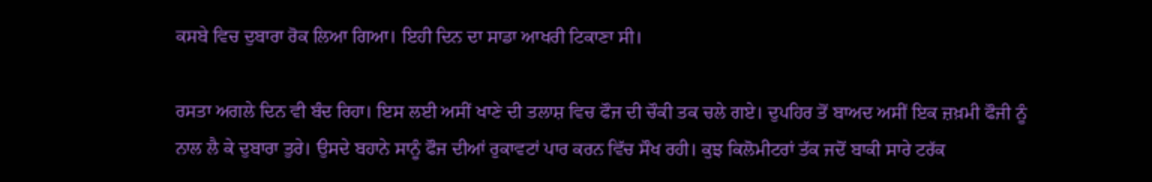ਕਸਬੇ ਵਿਚ ਦੁਬਾਰਾ ਰੋਕ ਲਿਆ ਗਿਆ। ਇਹੀ ਦਿਨ ਦਾ ਸਾਡਾ ਆਖਰੀ ਟਿਕਾਣਾ ਸੀ।

ਰਸਤਾ ਅਗਲੇ ਦਿਨ ਵੀ ਬੰਦ ਰਿਹਾ। ਇਸ ਲਈ ਅਸੀਂ ਖਾਣੇ ਦੀ ਤਲਾਸ਼ ਵਿਚ ਫੌਜ ਦੀ ਚੌਕੀ ਤਕ ਚਲੇ ਗਏ। ਦੁਪਹਿਰ ਤੋਂ ਬਾਅਦ ਅਸੀਂ ਇਕ ਜ਼ਖ਼ਮੀ ਫੌਜੀ ਨੂੰ ਨਾਲ ਲੈ ਕੇ ਦੁਬਾਰਾ ਤੁਰੇ। ਉਸਦੇ ਬਹਾਨੇ ਸਾਨੂੰ ਫੌਜ ਦੀਆਂ ਰੁਕਾਵਟਾਂ ਪਾਰ ਕਰਨ ਵਿੱਚ ਸੌਖ ਰਹੀ। ਕੁਝ ਕਿਲੋਮੀਟਰਾਂ ਤੱਕ ਜਦੋਂ ਬਾਕੀ ਸਾਰੇ ਟਰੱਕ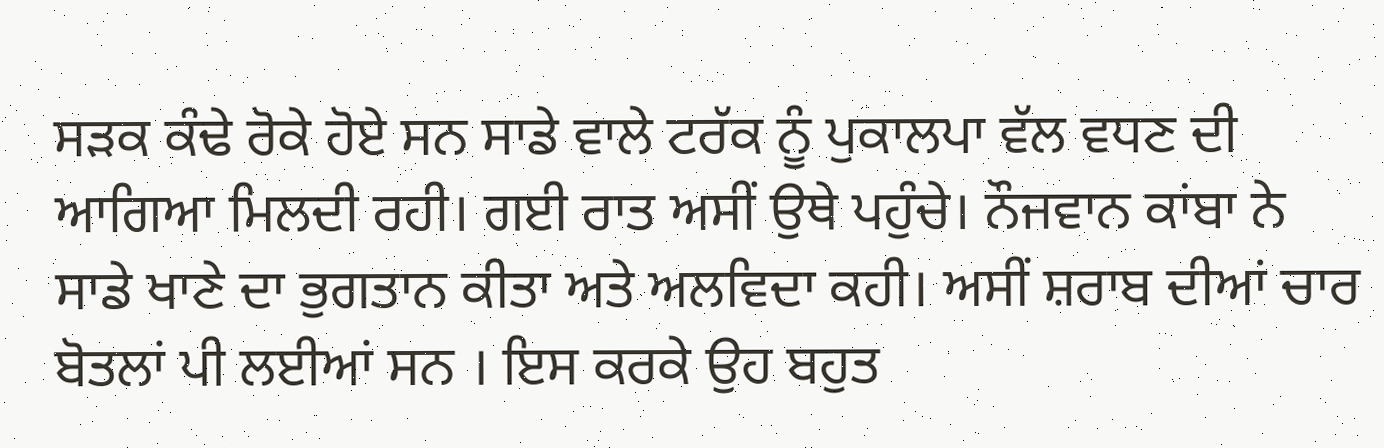ਸੜਕ ਕੰਢੇ ਰੋਕੇ ਹੋਏ ਸਨ ਸਾਡੇ ਵਾਲੇ ਟਰੱਕ ਨੂੰ ਪੁਕਾਲਪਾ ਵੱਲ ਵਧਣ ਦੀ ਆਗਿਆ ਮਿਲਦੀ ਰਹੀ। ਗਈ ਰਾਤ ਅਸੀਂ ਉਥੇ ਪਹੁੰਚੇ। ਨੌਜਵਾਨ ਕਾਂਬਾ ਨੇ ਸਾਡੇ ਖਾਣੇ ਦਾ ਭੁਗਤਾਨ ਕੀਤਾ ਅਤੇ ਅਲਵਿਦਾ ਕਹੀ। ਅਸੀਂ ਸ਼ਰਾਬ ਦੀਆਂ ਚਾਰ ਬੋਤਲਾਂ ਪੀ ਲਈਆਂ ਸਨ । ਇਸ ਕਰਕੇ ਉਹ ਬਹੁਤ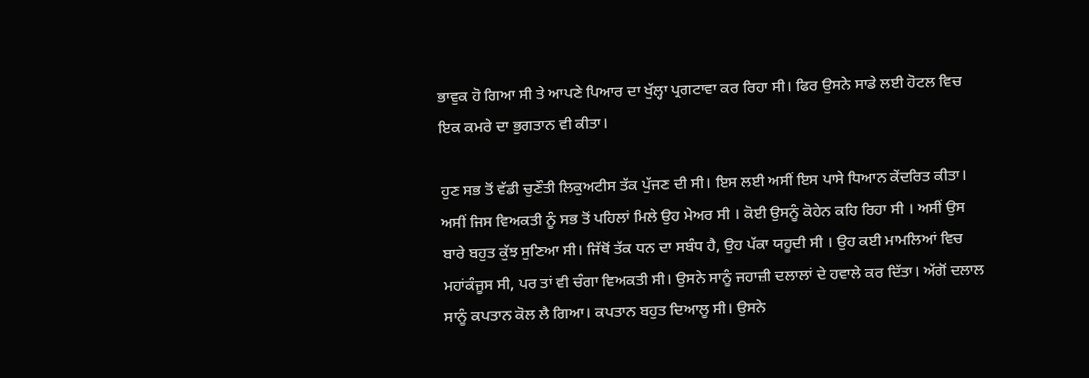ਭਾਵੁਕ ਹੋ ਗਿਆ ਸੀ ਤੇ ਆਪਣੇ ਪਿਆਰ ਦਾ ਖੁੱਲ੍ਹਾ ਪ੍ਰਗਟਾਵਾ ਕਰ ਰਿਹਾ ਸੀ। ਫਿਰ ਉਸਨੇ ਸਾਡੇ ਲਈ ਹੋਟਲ ਵਿਚ ਇਕ ਕਮਰੇ ਦਾ ਭੁਗਤਾਨ ਵੀ ਕੀਤਾ।

ਹੁਣ ਸਭ ਤੋਂ ਵੱਡੀ ਚੁਣੌਤੀ ਲਿਕੁਅਟੀਸ ਤੱਕ ਪੁੱਜਣ ਦੀ ਸੀ। ਇਸ ਲਈ ਅਸੀਂ ਇਸ ਪਾਸੇ ਧਿਆਨ ਕੇਂਦਰਿਤ ਕੀਤਾ। ਅਸੀਂ ਜਿਸ ਵਿਅਕਤੀ ਨੂੰ ਸਭ ਤੋਂ ਪਹਿਲਾਂ ਮਿਲੇ ਉਹ ਮੇਅਰ ਸੀ । ਕੋਈ ਉਸਨੂੰ ਕੋਹੇਨ ਕਹਿ ਰਿਹਾ ਸੀ । ਅਸੀਂ ਉਸ ਬਾਰੇ ਬਹੁਤ ਕੁੱਝ ਸੁਣਿਆ ਸੀ। ਜਿੱਥੋਂ ਤੱਕ ਧਨ ਦਾ ਸਬੰਧ ਹੈ, ਉਹ ਪੱਕਾ ਯਹੂਦੀ ਸੀ । ਉਹ ਕਈ ਮਾਮਲਿਆਂ ਵਿਚ ਮਹਾਂਕੰਜੂਸ ਸੀ, ਪਰ ਤਾਂ ਵੀ ਚੰਗਾ ਵਿਅਕਤੀ ਸੀ। ਉਸਨੇ ਸਾਨੂੰ ਜਹਾਜ਼ੀ ਦਲਾਲਾਂ ਦੇ ਹਵਾਲੇ ਕਰ ਦਿੱਤਾ। ਅੱਗੋਂ ਦਲਾਲ ਸਾਨੂੰ ਕਪਤਾਨ ਕੋਲ ਲੈ ਗਿਆ। ਕਪਤਾਨ ਬਹੁਤ ਦਿਆਲੂ ਸੀ। ਉਸਨੇ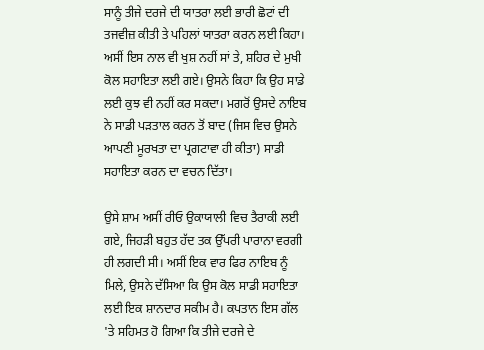ਸਾਨੂੰ ਤੀਜੇ ਦਰਜੇ ਦੀ ਯਾਤਰਾ ਲਈ ਭਾਰੀ ਛੋਟਾਂ ਦੀ ਤਜਵੀਜ਼ ਕੀਤੀ ਤੇ ਪਹਿਲਾਂ ਯਾਤਰਾ ਕਰਨ ਲਈ ਕਿਹਾ। ਅਸੀਂ ਇਸ ਨਾਲ ਵੀ ਖੁਸ਼ ਨਹੀਂ ਸਾਂ ਤੇ, ਸ਼ਹਿਰ ਦੇ ਮੁਖੀ ਕੋਲ ਸਹਾਇਤਾ ਲਈ ਗਏ। ਉਸਨੇ ਕਿਹਾ ਕਿ ਉਹ ਸਾਡੇ ਲਈ ਕੁਝ ਵੀ ਨਹੀਂ ਕਰ ਸਕਦਾ। ਮਗਰੋਂ ਉਸਦੇ ਨਾਇਬ ਨੇ ਸਾਡੀ ਪੜਤਾਲ ਕਰਨ ਤੋਂ ਬਾਦ (ਜਿਸ ਵਿਚ ਉਸਨੇ ਆਪਣੀ ਮੂਰਖਤਾ ਦਾ ਪ੍ਰਗਟਾਵਾ ਹੀ ਕੀਤਾ) ਸਾਡੀ ਸਹਾਇਤਾ ਕਰਨ ਦਾ ਵਚਨ ਦਿੱਤਾ।

ਉਸੇ ਸ਼ਾਮ ਅਸੀਂ ਰੀਓ ਉਕਾਯਾਲੀ ਵਿਚ ਤੈਰਾਕੀ ਲਈ ਗਏ, ਜਿਹੜੀ ਬਹੁਤ ਹੱਦ ਤਕ ਉੱਪਰੀ ਪਾਰਾਨਾ ਵਰਗੀ ਹੀ ਲਗਦੀ ਸੀ। ਅਸੀਂ ਇਕ ਵਾਰ ਫਿਰ ਨਾਇਬ ਨੂੰ ਮਿਲੇ, ਉਸਨੇ ਦੱਸਿਆ ਕਿ ਉਸ ਕੋਲ ਸਾਡੀ ਸਹਾਇਤਾ ਲਈ ਇਕ ਸ਼ਾਨਦਾਰ ਸਕੀਮ ਹੈ। ਕਪਤਾਨ ਇਸ ਗੱਲ 'ਤੇ ਸਹਿਮਤ ਹੋ ਗਿਆ ਕਿ ਤੀਜੇ ਦਰਜੇ ਦੇ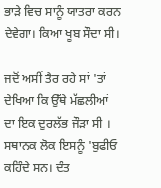ਭਾੜੇ ਵਿਚ ਸਾਨੂੰ ਯਾਤਰਾ ਕਰਨ ਦੇਵੇਗਾ। ਕਿਆ ਖੂਬ ਸੌਦਾ ਸੀ।

ਜਦੋਂ ਅਸੀਂ ਤੈਰ ਰਹੇ ਸਾਂ 'ਤਾਂ ਦੇਖਿਆ ਕਿ ਉੱਥੇ ਮੱਛਲੀਆਂ ਦਾ ਇਕ ਦੁਰਲੱਭ ਜੌੜਾ ਸੀ । ਸਥਾਨਕ ਲੋਕ ਇਸਨੂੰ 'ਬੁਫੀਓ ਕਹਿੰਦੇ ਸਨ। ਦੰਤ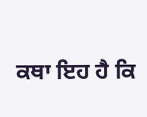ਕਥਾ ਇਹ ਹੈ ਕਿ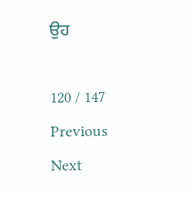ਉਹ

120 / 147
Previous
Next